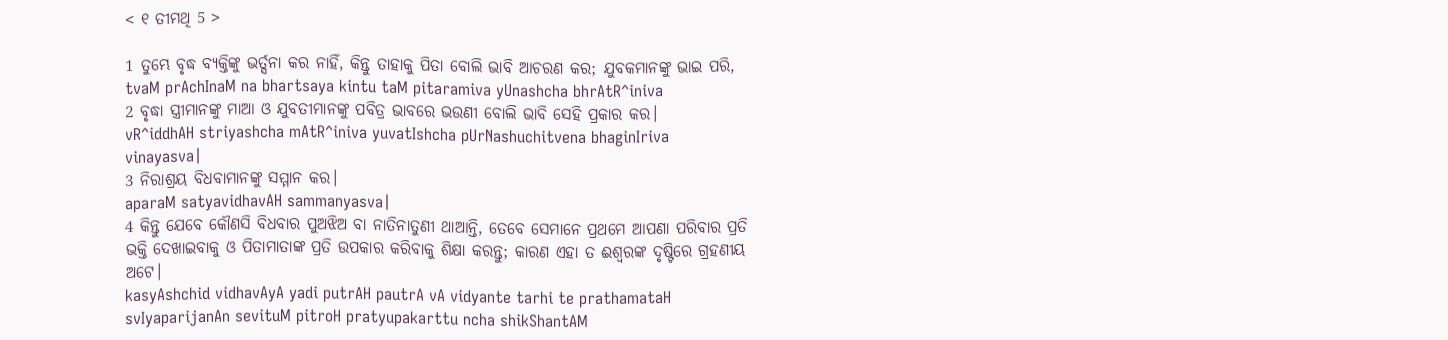< ୧ ତୀମଥି 5 >

1 ତୁମ୍ଭେ ବୃଦ୍ଧ ବ୍ୟକ୍ତିଙ୍କୁ ଭର୍ତ୍ସନା କର ନାହିଁ, କିନ୍ତୁ ତାହାକୁ ପିତା ବୋଲି ଭାବି ଆଚରଣ କର; ଯୁବକମାନଙ୍କୁ ଭାଇ ପରି,
tvaM prAchInaM na bhartsaya kintu taM pitaramiva yUnashcha bhrAtR^iniva
2 ବୃଦ୍ଧା ସ୍ତ୍ରୀମାନଙ୍କୁ ମାଆ ଓ ଯୁବତୀମାନଙ୍କୁ ପବିତ୍ର ଭାବରେ ଭଉଣୀ ବୋଲି ଭାବି ସେହି ପ୍ରକାର କର।
vR^iddhAH striyashcha mAtR^iniva yuvatIshcha pUrNashuchitvena bhaginIriva vinayasva|
3 ନିରାଶ୍ରୟ ବିଧବାମାନଙ୍କୁ ସମ୍ମାନ କର।
aparaM satyavidhavAH sammanyasva|
4 କିନ୍ତୁ ଯେବେ କୌଣସି ବିଧବାର ପୁଅଝିଅ ବା ନାତିନାତୁଣୀ ଥାଆନ୍ତି, ତେବେ ସେମାନେ ପ୍ରଥମେ ଆପଣା ପରିବାର ପ୍ରତି ଭକ୍ତି ଦେଖାଇବାକୁ ଓ ପିତାମାତାଙ୍କ ପ୍ରତି ଉପକାର କରିବାକୁ ଶିକ୍ଷା କରନ୍ତୁ; କାରଣ ଏହା ତ ଈଶ୍ବରଙ୍କ ଦୃଷ୍ଟିରେ ଗ୍ରହଣୀୟ ଅଟେ।
kasyAshchid vidhavAyA yadi putrAH pautrA vA vidyante tarhi te prathamataH svIyaparijanAn sevituM pitroH pratyupakarttu ncha shikShantAM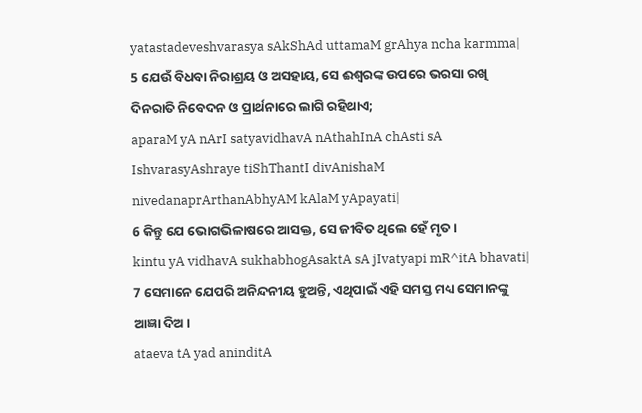yatastadeveshvarasya sAkShAd uttamaM grAhya ncha karmma|
5 ଯେଉଁ ବିଧବା ନିରାଶ୍ରୟ ଓ ଅସହାୟ, ସେ ଈଶ୍ବରଙ୍କ ଉପରେ ଭରସା ରଖି ଦିନରାତି ନିବେଦନ ଓ ପ୍ରାର୍ଥନାରେ ଲାଗି ରହିଥାଏ;
aparaM yA nArI satyavidhavA nAthahInA chAsti sA IshvarasyAshraye tiShThantI divAnishaM nivedanaprArthanAbhyAM kAlaM yApayati|
6 କିନ୍ତୁ ଯେ ଭୋଗଭିଳାଷରେ ଆସକ୍ତ, ସେ ଜୀବିତ ଥିଲେ ହେଁ ମୃତ।
kintu yA vidhavA sukhabhogAsaktA sA jIvatyapi mR^itA bhavati|
7 ସେମାନେ ଯେପରି ଅନିନ୍ଦନୀୟ ହୁଅନ୍ତି, ଏଥିପାଇଁ ଏହି ସମସ୍ତ ମଧ୍ୟ ସେମାନଙ୍କୁ ଆଜ୍ଞା ଦିଅ।
ataeva tA yad aninditA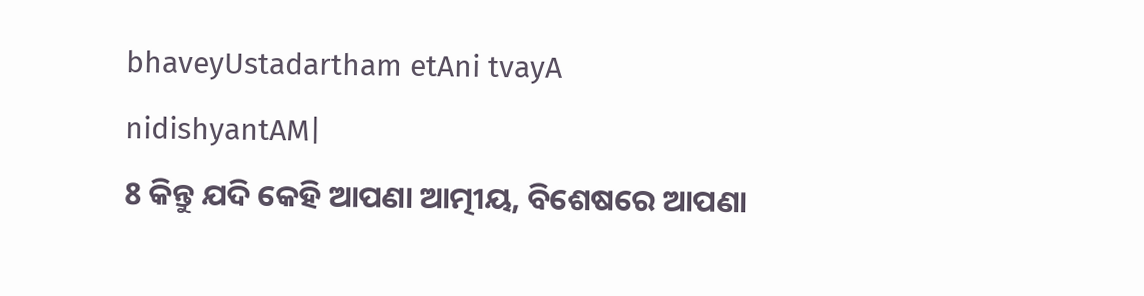bhaveyUstadartham etAni tvayA nidishyantAM|
8 କିନ୍ତୁ ଯଦି କେହି ଆପଣା ଆତ୍ମୀୟ, ବିଶେଷରେ ଆପଣା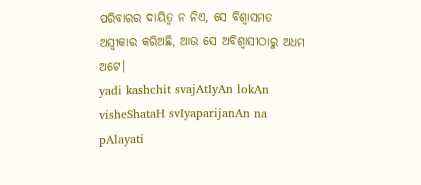ପରିବାରର ଦାୟିତ୍ୱ ନ ନିଏ, ସେ ବିଶ୍ୱାସମତ ଅସ୍ୱୀକାର କରିଅଛି, ଆଉ ସେ ଅବିଶ୍ୱାସୀଠାରୁ ଅଧମ ଅଟେ।
yadi kashchit svajAtIyAn lokAn visheShataH svIyaparijanAn na pAlayati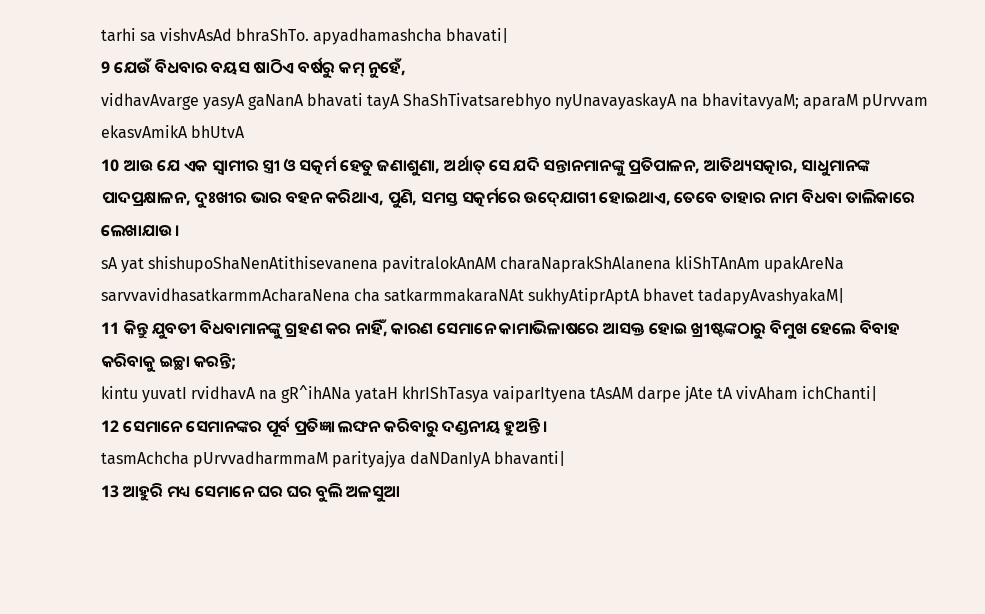tarhi sa vishvAsAd bhraShTo. apyadhamashcha bhavati|
9 ଯେଉଁ ବିଧବାର ବୟସ ଷାଠିଏ ବର୍ଷରୁ କମ୍ ନୁହେଁ,
vidhavAvarge yasyA gaNanA bhavati tayA ShaShTivatsarebhyo nyUnavayaskayA na bhavitavyaM; aparaM pUrvvam ekasvAmikA bhUtvA
10 ଆଉ ଯେ ଏକ ସ୍ୱାମୀର ସ୍ତ୍ରୀ ଓ ସତ୍କର୍ମ ହେତୁ ଜଣାଶୁଣା, ଅର୍ଥାତ୍‍ ସେ ଯଦି ସନ୍ତାନମାନଙ୍କୁ ପ୍ରତିପାଳନ, ଆତିଥ୍ୟସତ୍କାର, ସାଧୁମାନଙ୍କ ପାଦପ୍ରକ୍ଷାଳନ, ଦୁଃଖୀର ଭାର ବହନ କରିଥାଏ, ପୁଣି, ସମସ୍ତ ସତ୍କର୍ମରେ ଉଦ୍‍ଯୋଗୀ ହୋଇଥାଏ, ତେବେ ତାହାର ନାମ ବିଧବା ତାଲିକାରେ ଲେଖାଯାଉ।
sA yat shishupoShaNenAtithisevanena pavitralokAnAM charaNaprakShAlanena kliShTAnAm upakAreNa sarvvavidhasatkarmmAcharaNena cha satkarmmakaraNAt sukhyAtiprAptA bhavet tadapyAvashyakaM|
11 କିନ୍ତୁ ଯୁବତୀ ବିଧବାମାନଙ୍କୁ ଗ୍ରହଣ କର ନାହିଁ, କାରଣ ସେମାନେ କାମାଭିଳାଷରେ ଆସକ୍ତ ହୋଇ ଖ୍ରୀଷ୍ଟଙ୍କଠାରୁ ବିମୁଖ ହେଲେ ବିବାହ କରିବାକୁ ଇଚ୍ଛା କରନ୍ତି;
kintu yuvatI rvidhavA na gR^ihANa yataH khrIShTasya vaiparItyena tAsAM darpe jAte tA vivAham ichChanti|
12 ସେମାନେ ସେମାନଙ୍କର ପୂର୍ବ ପ୍ରତିଜ୍ଞା ଲଙ୍ଘନ କରିବାରୁ ଦଣ୍ଡନୀୟ ହୁଅନ୍ତି।
tasmAchcha pUrvvadharmmaM parityajya daNDanIyA bhavanti|
13 ଆହୁରି ମଧ୍ୟ ସେମାନେ ଘର ଘର ବୁଲି ଅଳସୁଆ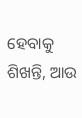ହେବାକୁ ଶିଖନ୍ତି, ଆଉ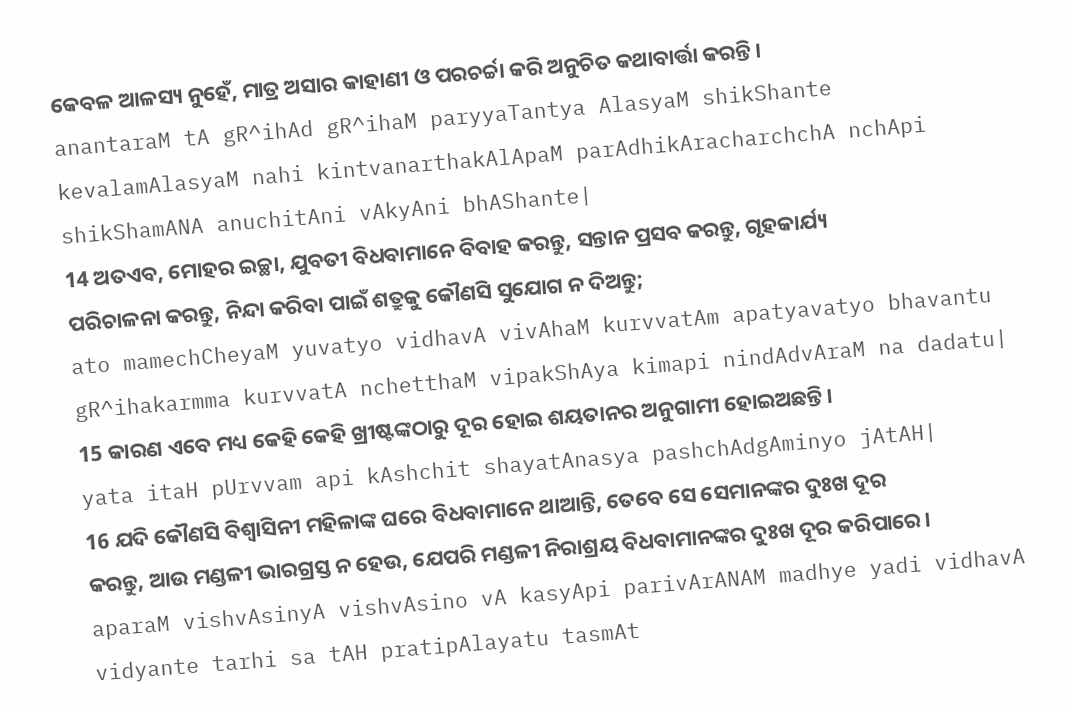କେବଳ ଆଳସ୍ୟ ନୁହେଁ, ମାତ୍ର ଅସାର କାହାଣୀ ଓ ପରଚର୍ଚ୍ଚା କରି ଅନୁଚିତ କଥାବାର୍ତ୍ତା କରନ୍ତି।
anantaraM tA gR^ihAd gR^ihaM paryyaTantya AlasyaM shikShante kevalamAlasyaM nahi kintvanarthakAlApaM parAdhikAracharchchA nchApi shikShamANA anuchitAni vAkyAni bhAShante|
14 ଅତଏବ, ମୋହର ଇଚ୍ଛା, ଯୁବତୀ ବିଧବାମାନେ ବିବାହ କରନ୍ତୁ, ସନ୍ତାନ ପ୍ରସବ କରନ୍ତୁ, ଗୃହକାର୍ଯ୍ୟ ପରିଚାଳନା କରନ୍ତୁ, ନିନ୍ଦା କରିବା ପାଇଁ ଶତ୍ରୁକୁ କୌଣସି ସୁଯୋଗ ନ ଦିଅନ୍ତୁ;
ato mamechCheyaM yuvatyo vidhavA vivAhaM kurvvatAm apatyavatyo bhavantu gR^ihakarmma kurvvatA nchetthaM vipakShAya kimapi nindAdvAraM na dadatu|
15 କାରଣ ଏବେ ମଧ୍ୟ କେହି କେହି ଖ୍ରୀଷ୍ଟଙ୍କଠାରୁ ଦୂର ହୋଇ ଶୟତାନର ଅନୁଗାମୀ ହୋଇଅଛନ୍ତି।
yata itaH pUrvvam api kAshchit shayatAnasya pashchAdgAminyo jAtAH|
16 ଯଦି କୌଣସି ବିଶ୍ୱାସିନୀ ମହିଳାଙ୍କ ଘରେ ବିଧବାମାନେ ଥାଆନ୍ତି, ତେବେ ସେ ସେମାନଙ୍କର ଦୁଃଖ ଦୂର କରନ୍ତୁ, ଆଉ ମଣ୍ଡଳୀ ଭାରଗ୍ରସ୍ତ ନ ହେଉ, ଯେପରି ମଣ୍ଡଳୀ ନିରାଶ୍ରୟ ବିଧବାମାନଙ୍କର ଦୁଃଖ ଦୂର କରିପାରେ।
aparaM vishvAsinyA vishvAsino vA kasyApi parivArANAM madhye yadi vidhavA vidyante tarhi sa tAH pratipAlayatu tasmAt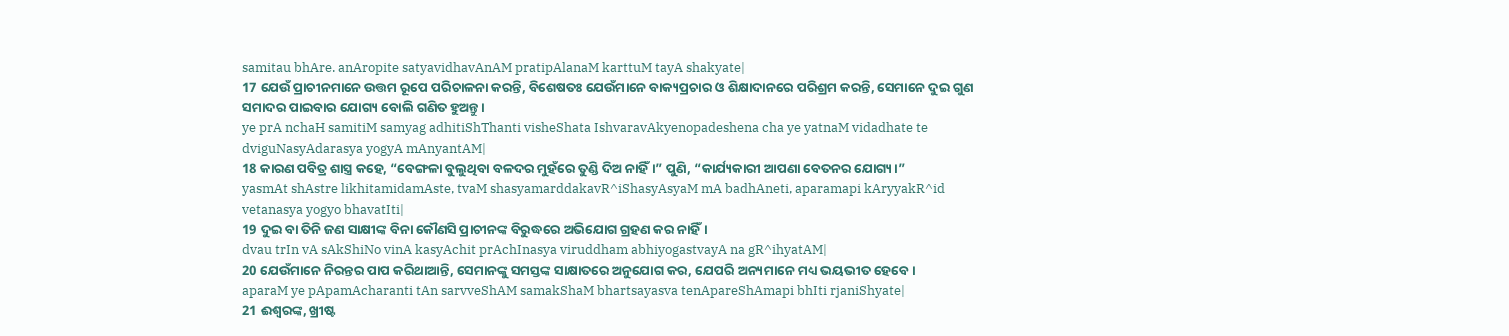samitau bhAre. anAropite satyavidhavAnAM pratipAlanaM karttuM tayA shakyate|
17 ଯେଉଁ ପ୍ରାଚୀନମାନେ ଉତ୍ତମ ରୂପେ ପରିଚାଳନା କରନ୍ତି, ବିଶେଷତଃ ଯେଉଁମାନେ ବାକ୍ୟପ୍ରଚାର ଓ ଶିକ୍ଷାଦାନରେ ପରିଶ୍ରମ କରନ୍ତି, ସେମାନେ ଦୁଇ ଗୁଣ ସମାଦର ପାଇବାର ଯୋଗ୍ୟ ବୋଲି ଗଣିତ ହୁଅନ୍ତୁ।
ye prA nchaH samitiM samyag adhitiShThanti visheShata IshvaravAkyenopadeshena cha ye yatnaM vidadhate te dviguNasyAdarasya yogyA mAnyantAM|
18 କାରଣ ପବିତ୍ର ଶାସ୍ତ୍ର କହେ, “ବେଙ୍ଗଳା ବୁଲୁଥିବା ବଳଦର ମୁହଁରେ ତୁଣ୍ଡି ଦିଅ ନାହିଁ।” ପୁଣି, “କାର୍ଯ୍ୟକାରୀ ଆପଣା ବେତନର ଯୋଗ୍ୟ।”
yasmAt shAstre likhitamidamAste, tvaM shasyamarddakavR^iShasyAsyaM mA badhAneti, aparamapi kAryyakR^id vetanasya yogyo bhavatIti|
19 ଦୁଇ ବା ତିନି ଜଣ ସାକ୍ଷୀଙ୍କ ବିନା କୌଣସି ପ୍ରାଚୀନଙ୍କ ବିରୁଦ୍ଧରେ ଅଭିଯୋଗ ଗ୍ରହଣ କର ନାହିଁ।
dvau trIn vA sAkShiNo vinA kasyAchit prAchInasya viruddham abhiyogastvayA na gR^ihyatAM|
20 ଯେଉଁମାନେ ନିରନ୍ତର ପାପ କରିଥାଆନ୍ତି, ସେମାନଙ୍କୁ ସମସ୍ତଙ୍କ ସାକ୍ଷାତରେ ଅନୁଯୋଗ କର, ଯେପରି ଅନ୍ୟମାନେ ମଧ୍ୟ ଭୟଭୀତ ହେବେ।
aparaM ye pApamAcharanti tAn sarvveShAM samakShaM bhartsayasva tenApareShAmapi bhIti rjaniShyate|
21 ଈଶ୍ବରଙ୍କ, ଖ୍ରୀଷ୍ଟ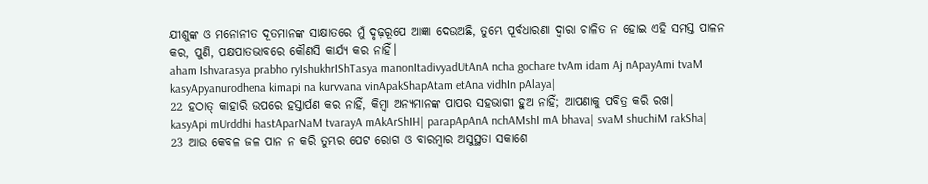ଯୀଶୁଙ୍କ ଓ ମନୋନୀତ ଦୂତମାନଙ୍କ ସାକ୍ଷାତରେ ମୁଁ ଦୃଢ଼ରୂପେ ଆଜ୍ଞା ଦେଉଅଛି, ତୁମ୍ଭେ ପୂର୍ବଧାରଣା ଦ୍ୱାରା ଚାଳିତ ନ ହୋଇ ଏହି ସମସ୍ତ ପାଳନ କର, ପୁଣି, ପକ୍ଷପାତଭାବରେ କୌଣସି କାର୍ଯ୍ୟ କର ନାହିଁ।
aham Ishvarasya prabho ryIshukhrIShTasya manonItadivyadUtAnA ncha gochare tvAm idam Aj nApayAmi tvaM kasyApyanurodhena kimapi na kurvvana vinApakShapAtam etAna vidhIn pAlaya|
22 ହଠାତ୍‍ କାହାରି ଉପରେ ହସ୍ତାର୍ପଣ କର ନାହିଁ, କିମ୍ବା ଅନ୍ୟମାନଙ୍କ ପାପର ସହଭାଗୀ ହୁଅ ନାହିଁ; ଆପଣାକୁ ପବିତ୍ର କରି ରଖ।
kasyApi mUrddhi hastAparNaM tvarayA mAkArShIH| parapApAnA nchAMshI mA bhava| svaM shuchiM rakSha|
23 ଆଉ କେବଳ ଜଳ ପାନ ନ କରି ତୁମ୍ଭର ପେଟ ରୋଗ ଓ ବାରମ୍ବାର ଅସୁସ୍ଥତା ସକାଶେ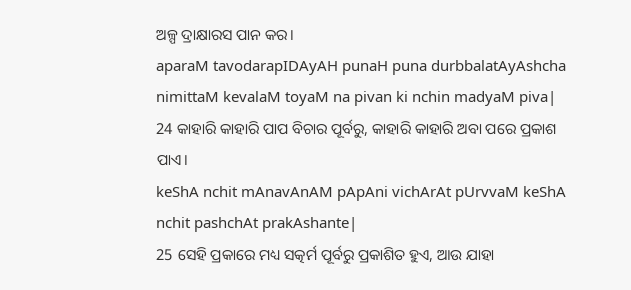ଅଳ୍ପ ଦ୍ରାକ୍ଷାରସ ପାନ କର।
aparaM tavodarapIDAyAH punaH puna durbbalatAyAshcha nimittaM kevalaM toyaM na pivan ki nchin madyaM piva|
24 କାହାରି କାହାରି ପାପ ବିଚାର ପୂର୍ବରୁ, କାହାରି କାହାରି ଅବା ପରେ ପ୍ରକାଶ ପାଏ।
keShA nchit mAnavAnAM pApAni vichArAt pUrvvaM keShA nchit pashchAt prakAshante|
25 ସେହି ପ୍ରକାରେ ମଧ୍ୟ ସତ୍କର୍ମ ପୂର୍ବରୁ ପ୍ରକାଶିତ ହୁଏ, ଆଉ ଯାହା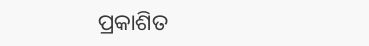ପ୍ରକାଶିତ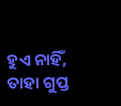ହୁଏ ନାହିଁ, ତାହା ଗୁପ୍ତ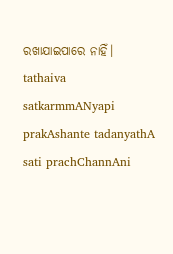ରଖାଯାଇପାରେ ନାହିଁ।
tathaiva satkarmmANyapi prakAshante tadanyathA sati prachChannAni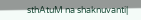sthAtuM na shaknuvanti|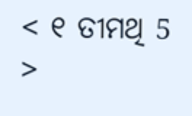< ୧ ତୀମଥି 5 >